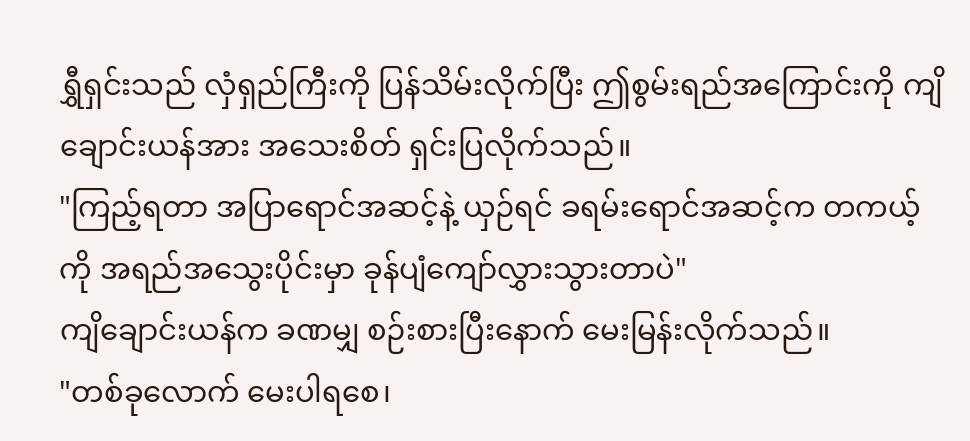ရွှီရှင်းသည် လှံရှည်ကြီးကို ပြန်သိမ်းလိုက်ပြီး ဤစွမ်းရည်အကြောင်းကို ကျိချောင်းယန်အား အသေးစိတ် ရှင်းပြလိုက်သည်။
"ကြည့်ရတာ အပြာရောင်အဆင့်နဲ့ ယှဉ်ရင် ခရမ်းရောင်အဆင့်က တကယ့်ကို အရည်အသွေးပိုင်းမှာ ခုန်ပျံကျော်လွှားသွားတာပဲ"
ကျိချောင်းယန်က ခဏမျှ စဉ်းစားပြီးနောက် မေးမြန်းလိုက်သည်။
"တစ်ခုလောက် မေးပါရစေ၊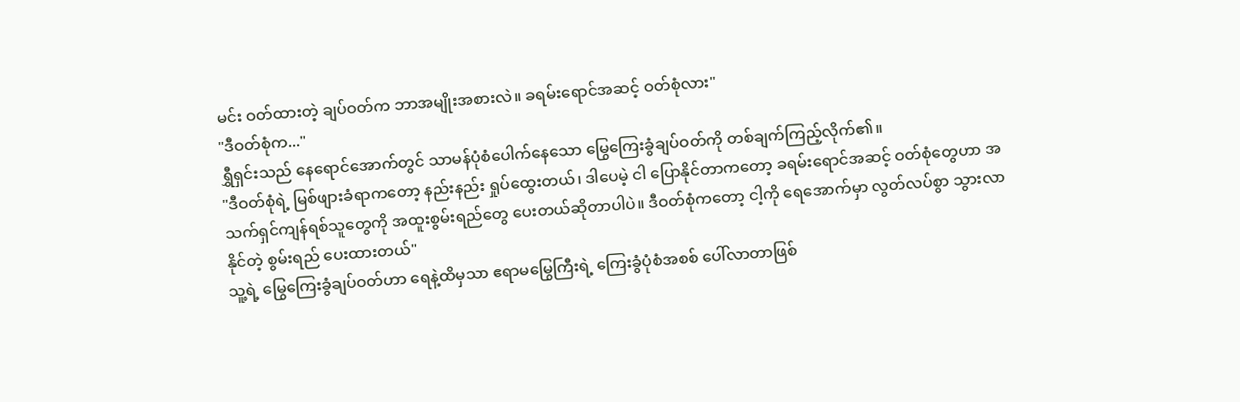မင်း ဝတ်ထားတဲ့ ချပ်ဝတ်က ဘာအမျိုးအစားလဲ။ ခရမ်းရောင်အဆင့် ဝတ်စုံလား"
"ဒီဝတ်စုံက..."
ရွှီရှင်းသည် နေရောင်အောက်တွင် သာမန်ပုံစံပေါက်နေသော မြွေကြေးခွံချပ်ဝတ်ကို တစ်ချက်ကြည့်လိုက်၏။
"ဒီဝတ်စုံရဲ့ မြစ်ဖျားခံရာကတော့ နည်းနည်း ရှုပ်ထွေးတယ်၊ ဒါပေမဲ့ ငါ ပြောနိုင်တာကတော့ ခရမ်းရောင်အဆင့် ဝတ်စုံတွေဟာ အသက်ရှင်ကျန်ရစ်သူတွေကို အထူးစွမ်းရည်တွေ ပေးတယ်ဆိုတာပါပဲ။ ဒီဝတ်စုံကတော့ ငါ့ကို ရေအောက်မှာ လွတ်လပ်စွာ သွားလာနိုင်တဲ့ စွမ်းရည် ပေးထားတယ်"
သူ့ရဲ့ မြွေကြေးခွံချပ်ဝတ်ဟာ ရေနဲ့ထိမှသာ ဧရာမမြွေကြီးရဲ့ ကြေးခွံပုံစံအစစ် ပေါ်လာတာဖြစ်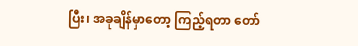ပြီး၊ အခုချိန်မှာတော့ ကြည့်ရတာ တော်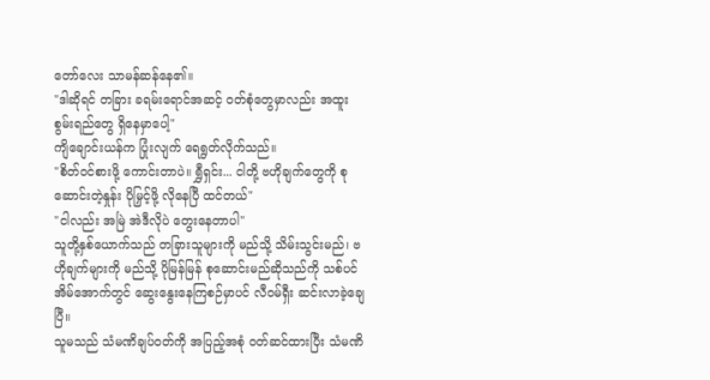တော်လေး သာမန်ဆန်နေ၏။
"ဒါဆိုရင် တခြား ခရမ်းရောင်အဆင့် ဝတ်စုံတွေမှာလည်း အထူးစွမ်းရည်တွေ ရှိနေမှာပေါ့"
ကျိချောင်းယန်က ပြုံးလျက် ရေရွတ်လိုက်သည်။
"စိတ်ဝင်စားဖို့ ကောင်းတာပဲ။ ရွှီရှင်း... ငါတို့ ဗဟိုချက်တွေကို စုဆောင်းတဲ့နှုန်း ပိုမြှင့်ဖို့ လိုနေပြီ ထင်တယ်"
"ငါလည်း အမြဲ အဲဒီလိုပဲ တွေးနေတာပါ"
သူတို့နှစ်ယောက်သည် တခြားသူများကို မည်သို့ သိမ်းသွင်းမည်၊ ဗဟိုချက်များကို မည်သို့ ပိုမြန်မြန် စုဆောင်းမည်ဆိုသည်ကို သစ်ပင်အိမ်အောက်တွင် ဆွေးနွေးနေကြစဉ်မှာပင် လီဝမ်ရှီး ဆင်းလာခဲ့ချေပြီ။
သူမသည် သံမဏိချပ်ဝတ်ကို အပြည့်အစုံ ဝတ်ဆင်ထားပြီး သံမဏိ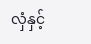လှံနှင့်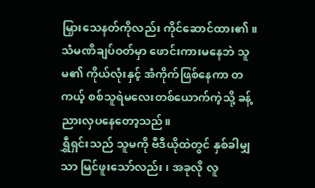မြှားသေနတ်ကိုလည်း ကိုင်ဆောင်ထား၏။
သံမဏိချပ်ဝတ်မှာ ဖောင်းကားမနေဘဲ သူမ၏ ကိုယ်လုံးနှင့် အံကိုက်ဖြစ်နေကာ တကယ့် စစ်သူရဲမလေးတစ်ယောက်ကဲ့သို့ ခန့်ညားလှပနေတော့သည်။
ရွှီရှင်းသည် သူမကို ဗီဒီယိုထဲတွင် နှစ်ခါမျှသာ မြင်ဖူးသော်လည်း၊ အခုလို လူ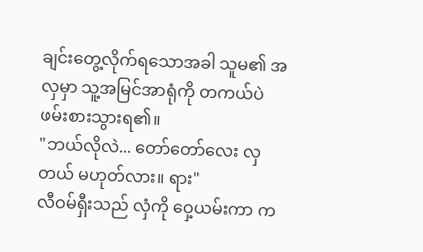ချင်းတွေ့လိုက်ရသောအခါ သူမ၏ အလှမှာ သူ့အမြင်အာရုံကို တကယ်ပဲ ဖမ်းစားသွားရ၏။
"ဘယ်လိုလဲ... တော်တော်လေး လှတယ် မဟုတ်လား။ ရား"
လီဝမ်ရှီးသည် လှံကို ဝှေ့ယမ်းကာ က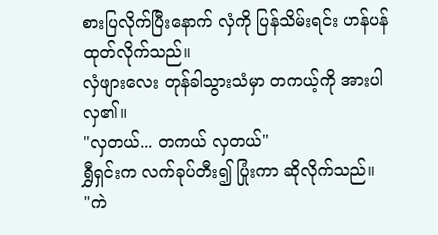စားပြလိုက်ပြီးနောက် လှံကို ပြန်သိမ်းရင်း ဟန်ပန်ထုတ်လိုက်သည်။
လှံဖျားလေး တုန်ခါသွားသံမှာ တကယ့်ကို အားပါလှ၏။
"လှတယ်... တကယ် လှတယ်"
ရွှီရှင်းက လက်ခုပ်တီး၍ ပြုံးကာ ဆိုလိုက်သည်။
"ကဲ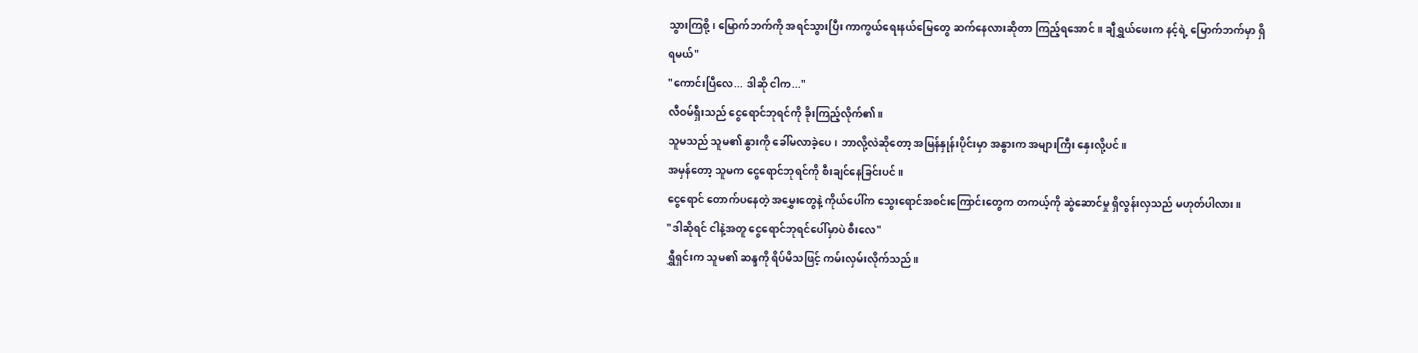သွားကြစို့၊ မြောက်ဘက်ကို အရင်သွားပြီး ကာကွယ်ရေးနယ်မြေတွေ ဆက်နေလားဆိုတာ ကြည့်ရအောင်။ ချီရွှယ်ဖေးက နင့်ရဲ့ မြောက်ဘက်မှာ ရှိရမယ်"
"ကောင်းပြီလေ... ဒါဆို ငါက..."
လီဝမ်ရှီးသည် ငွေရောင်ဘုရင်ကို ခိုးကြည့်လိုက်၏။
သူမသည် သူမ၏ နွားကို ခေါ်မလာခဲ့ပေ၊ ဘာလို့လဲဆိုတော့ အမြန်နှုန်းပိုင်းမှာ အနွားက အများကြီး နှေးလို့ပင်။
အမှန်တော့ သူမက ငွေရောင်ဘုရင်ကို စီးချင်နေခြင်းပင်။
ငွေရောင် တောက်ပနေတဲ့ အမွှေးတွေနဲ့ ကိုယ်ပေါ်က သွေးရောင်အစင်းကြောင်းတွေက တကယ့်ကို ဆွဲဆောင်မှု ရှိလွန်းလှသည် မဟုတ်ပါလား။
"ဒါဆိုရင် ငါနဲ့အတူ ငွေရောင်ဘုရင်ပေါ်မှာပဲ စီးလေ"
ရွှီရှင်းက သူမ၏ ဆန္ဒကို ရိပ်မိသဖြင့် ကမ်းလှမ်းလိုက်သည်။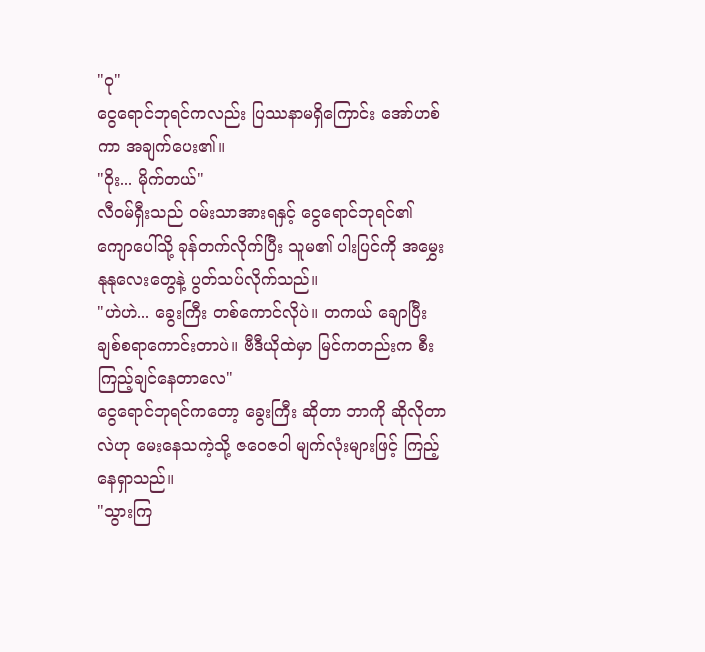"ဝု"
ငွေရောင်ဘုရင်ကလည်း ပြဿနာမရှိကြောင်း အော်ဟစ်ကာ အချက်ပေး၏။
"ဝိုး... မိုက်တယ်"
လီဝမ်ရှီးသည် ဝမ်းသာအားရနှင့် ငွေရောင်ဘုရင်၏ ကျောပေါ်သို့ ခုန်တက်လိုက်ပြီး သူမ၏ ပါးပြင်ကို အမွှေးနုနုလေးတွေနဲ့ ပွတ်သပ်လိုက်သည်။
"ဟဲဟဲ... ခွေးကြီး တစ်ကောင်လိုပဲ။ တကယ် ချောပြီး ချစ်စရာကောင်းတာပဲ။ ဗီဒီယိုထဲမှာ မြင်ကတည်းက စီးကြည့်ချင်နေတာလေ"
ငွေရောင်ဘုရင်ကတော့ ခွေးကြီး ဆိုတာ ဘာကို ဆိုလိုတာလဲဟု မေးနေသကဲ့သို့ ဇဝေဇဝါ မျက်လုံးများဖြင့် ကြည့်နေရှာသည်။
"သွားကြ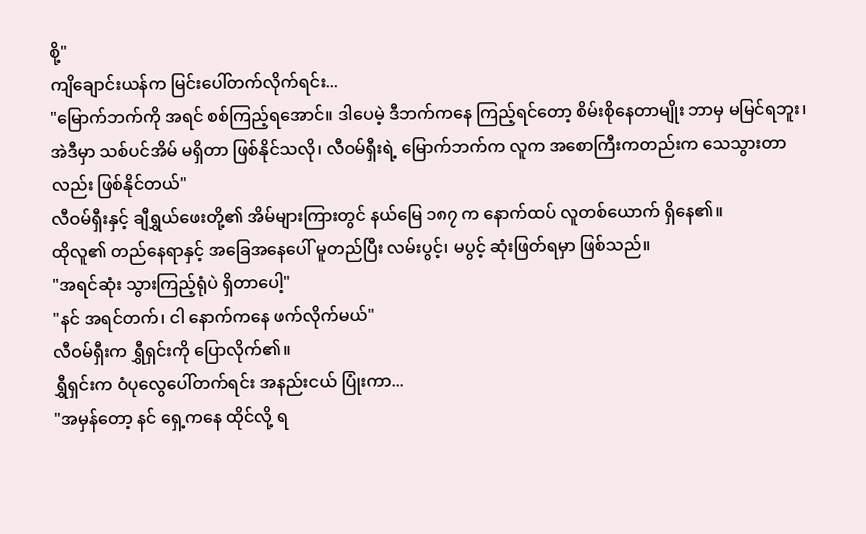စို့"
ကျိချောင်းယန်က မြင်းပေါ်တက်လိုက်ရင်း...
"မြောက်ဘက်ကို အရင် စစ်ကြည့်ရအောင်။ ဒါပေမဲ့ ဒီဘက်ကနေ ကြည့်ရင်တော့ စိမ်းစိုနေတာမျိုး ဘာမှ မမြင်ရဘူး၊ အဲဒီမှာ သစ်ပင်အိမ် မရှိတာ ဖြစ်နိုင်သလို၊ လီဝမ်ရှီးရဲ့ မြောက်ဘက်က လူက အစောကြီးကတည်းက သေသွားတာ လည်း ဖြစ်နိုင်တယ်"
လီဝမ်ရှီးနှင့် ချီရွှယ်ဖေးတို့၏ အိမ်များကြားတွင် နယ်မြေ ၁၈၇ က နောက်ထပ် လူတစ်ယောက် ရှိနေ၏။
ထိုလူ၏ တည်နေရာနှင့် အခြေအနေပေါ် မူတည်ပြီး လမ်းပွင့်၊ မပွင့် ဆုံးဖြတ်ရမှာ ဖြစ်သည်။
"အရင်ဆုံး သွားကြည့်ရုံပဲ ရှိတာပေါ့"
"နင် အရင်တက်၊ ငါ နောက်ကနေ ဖက်လိုက်မယ်"
လီဝမ်ရှီးက ရွှီရှင်းကို ပြောလိုက်၏။
ရွှီရှင်းက ဝံပုလွေပေါ်တက်ရင်း အနည်းငယ် ပြုံးကာ...
"အမှန်တော့ နင် ရှေ့ကနေ ထိုင်လို့ ရ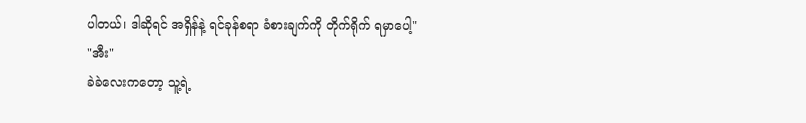ပါတယ်၊ ဒါဆိုရင် အရှိန်နဲ့ ရင်ခုန်စရာ ခံစားချက်ကို တိုက်ရိုက် ရမှာပေါ့"
"အီး"
ခဲခဲလေးကတော့ သူ့ရဲ့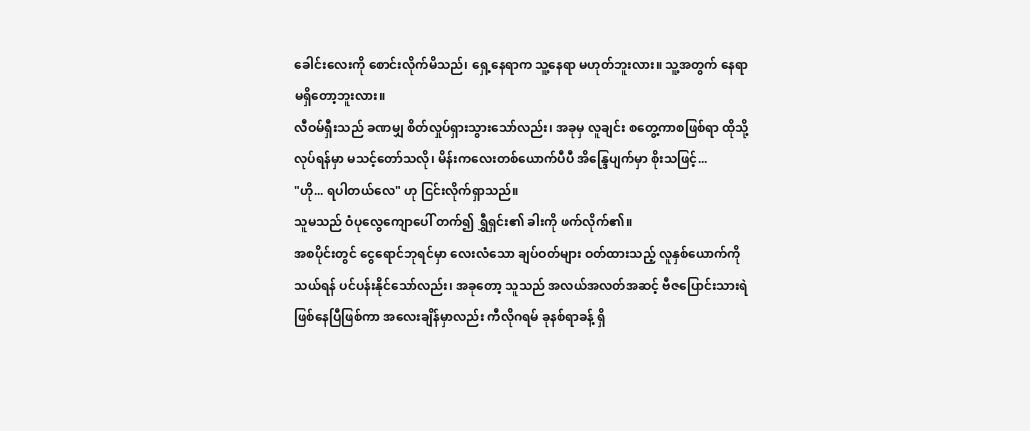ခေါင်းလေးကို စောင်းလိုက်မိသည်၊ ရှေ့နေရာက သူ့နေရာ မဟုတ်ဘူးလား။ သူ့အတွက် နေရာ မရှိတော့ဘူးလား။
လီဝမ်ရှီးသည် ခဏမျှ စိတ်လှုပ်ရှားသွားသော်လည်း၊ အခုမှ လူချင်း စတွေ့ကာစဖြစ်ရာ ထိုသို့လုပ်ရန်မှာ မသင့်တော်သလို၊ မိန်းကလေးတစ်ယောက်ပီပီ အိန္ဒြေပျက်မှာ စိုးသဖြင့်...
"ဟို... ရပါတယ်လေ" ဟု ငြင်းလိုက်ရှာသည်။
သူမသည် ဝံပုလွေကျောပေါ် တက်၍ ရွှီရှင်း၏ ခါးကို ဖက်လိုက်၏။
အစပိုင်းတွင် ငွေရောင်ဘုရင်မှာ လေးလံသော ချပ်ဝတ်များ ဝတ်ထားသည့် လူနှစ်ယောက်ကို သယ်ရန် ပင်ပန်းနိုင်သော်လည်း၊ အခုတော့ သူသည် အလယ်အလတ်အဆင့် ဗီဇပြောင်းသားရဲ ဖြစ်နေပြီဖြစ်ကာ အလေးချိန်မှာလည်း ကီလိုဂရမ် ခုနစ်ရာခန့် ရှိ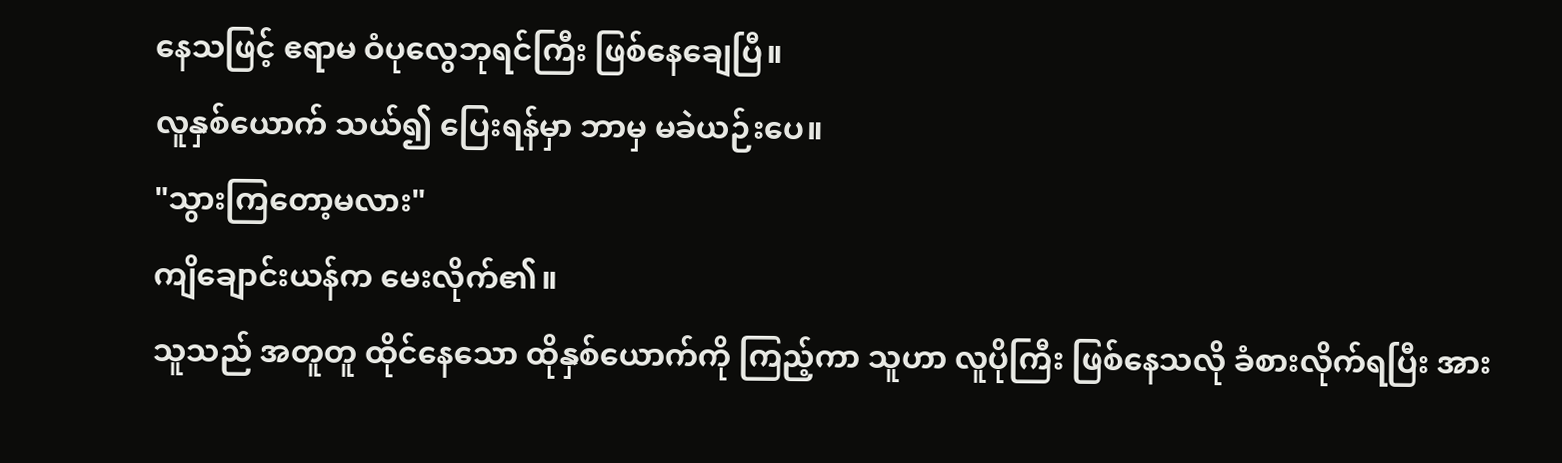နေသဖြင့် ဧရာမ ဝံပုလွေဘုရင်ကြီး ဖြစ်နေချေပြီ။
လူနှစ်ယောက် သယ်၍ ပြေးရန်မှာ ဘာမှ မခဲယဉ်းပေ။
"သွားကြတော့မလား"
ကျိချောင်းယန်က မေးလိုက်၏။
သူသည် အတူတူ ထိုင်နေသော ထိုနှစ်ယောက်ကို ကြည့်ကာ သူဟာ လူပိုကြီး ဖြစ်နေသလို ခံစားလိုက်ရပြီး အား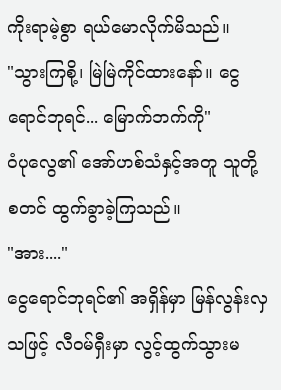ကိုးရာမဲ့စွာ ရယ်မောလိုက်မိသည်။
"သွားကြစို့၊ မြဲမြဲကိုင်ထားနော်။ ငွေရောင်ဘုရင်... မြောက်ဘက်ကို"
ဝံပုလွေ၏ အော်ဟစ်သံနှင့်အတူ သူတို့ စတင် ထွက်ခွာခဲ့ကြသည်။
"အား...."
ငွေရောင်ဘုရင်၏ အရှိန်မှာ မြန်လွန်းလှသဖြင့် လီဝမ်ရှီးမှာ လွင့်ထွက်သွားမ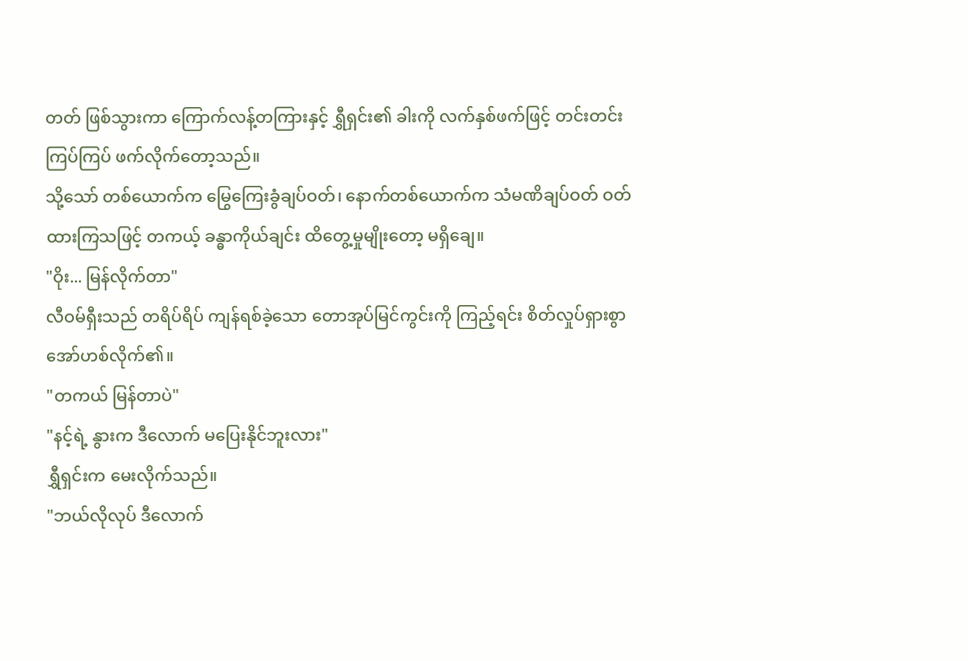တတ် ဖြစ်သွားကာ ကြောက်လန့်တကြားနှင့် ရွှီရှင်း၏ ခါးကို လက်နှစ်ဖက်ဖြင့် တင်းတင်းကြပ်ကြပ် ဖက်လိုက်တော့သည်။
သို့သော် တစ်ယောက်က မြွေကြေးခွံချပ်ဝတ်၊ နောက်တစ်ယောက်က သံမဏိချပ်ဝတ် ဝတ်ထားကြသဖြင့် တကယ့် ခန္ဓာကိုယ်ချင်း ထိတွေ့မှုမျိုးတော့ မရှိချေ။
"ဝိုး... မြန်လိုက်တာ"
လီဝမ်ရှီးသည် တရိပ်ရိပ် ကျန်ရစ်ခဲ့သော တောအုပ်မြင်ကွင်းကို ကြည့်ရင်း စိတ်လှုပ်ရှားစွာ အော်ဟစ်လိုက်၏။
"တကယ် မြန်တာပဲ"
"နင့်ရဲ့ နွားက ဒီလောက် မပြေးနိုင်ဘူးလား"
ရွှီရှင်းက မေးလိုက်သည်။
"ဘယ်လိုလုပ် ဒီလောက်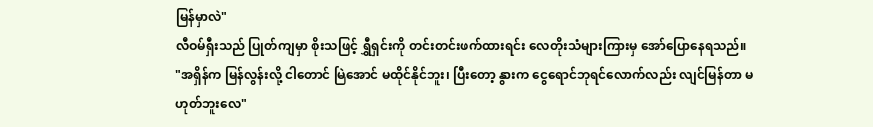မြန်မှာလဲ"
လီဝမ်ရှီးသည် ပြုတ်ကျမှာ စိုးသဖြင့် ရွှီရှင်းကို တင်းတင်းဖက်ထားရင်း လေတိုးသံများကြားမှ အော်ပြောနေရသည်။
"အရှိန်က မြန်လွန်းလို့ ငါတောင် မြဲအောင် မထိုင်နိုင်ဘူး၊ ပြီးတော့ နွားက ငွေရောင်ဘုရင်လောက်လည်း လျင်မြန်တာ မဟုတ်ဘူးလေ"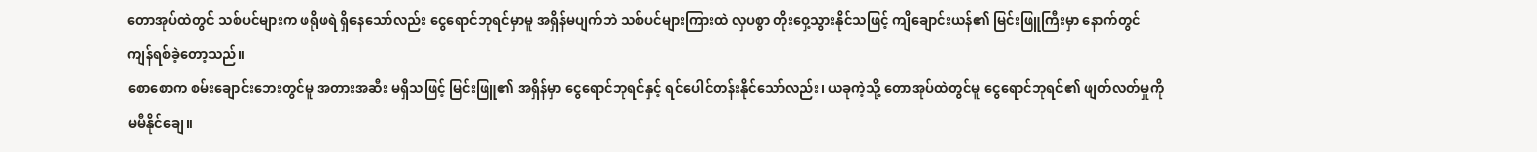တောအုပ်ထဲတွင် သစ်ပင်များက ဖရိုဖရဲ ရှိနေသော်လည်း ငွေရောင်ဘုရင်မှာမူ အရှိန်မပျက်ဘဲ သစ်ပင်များကြားထဲ လှပစွာ တိုးဝှေ့သွားနိုင်သဖြင့် ကျိချောင်းယန်၏ မြင်းဖြူကြီးမှာ နောက်တွင် ကျန်ရစ်ခဲ့တော့သည်။
စောစောက စမ်းချောင်းဘေးတွင်မူ အတားအဆီး မရှိသဖြင့် မြင်းဖြူ၏ အရှိန်မှာ ငွေရောင်ဘုရင်နှင့် ရင်ပေါင်တန်းနိုင်သော်လည်း၊ ယခုကဲ့သို့ တောအုပ်ထဲတွင်မူ ငွေရောင်ဘုရင်၏ ဖျတ်လတ်မှုကို မမီနိုင်ချေ။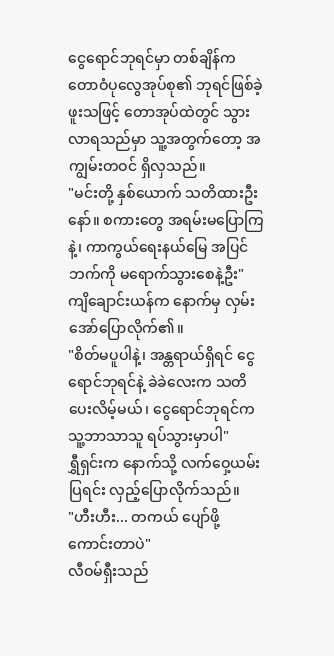ငွေရောင်ဘုရင်မှာ တစ်ချိန်က တောဝံပုလွေအုပ်စု၏ ဘုရင်ဖြစ်ခဲ့ဖူးသဖြင့် တောအုပ်ထဲတွင် သွားလာရသည်မှာ သူ့အတွက်တော့ အကျွမ်းတဝင် ရှိလှသည်။
"မင်းတို့ နှစ်ယောက် သတိထားဦးနော်။ စကားတွေ အရမ်းမပြောကြနဲ့၊ ကာကွယ်ရေးနယ်မြေ အပြင်ဘက်ကို မရောက်သွားစေနဲ့ဦး"
ကျိချောင်းယန်က နောက်မှ လှမ်းအော်ပြောလိုက်၏။
"စိတ်မပူပါနဲ့၊ အန္တရာယ်ရှိရင် ငွေရောင်ဘုရင်နဲ့ ခဲခဲလေးက သတိပေးလိမ့်မယ်၊ ငွေရောင်ဘုရင်က သူ့ဘာသာသူ ရပ်သွားမှာပါ"
ရွှီရှင်းက နောက်သို့ လက်ဝှေ့ယမ်းပြရင်း လှည့်ပြောလိုက်သည်။
"ဟီးဟီး... တကယ် ပျော်ဖို့ကောင်းတာပဲ"
လီဝမ်ရှီးသည်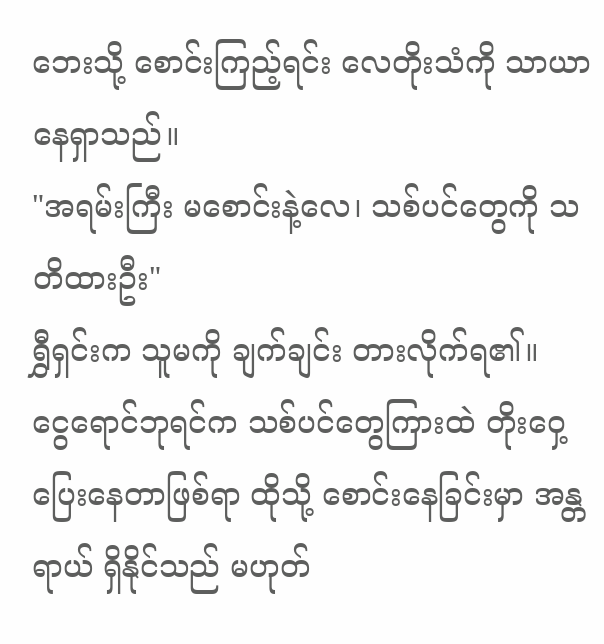ဘေးသို့ စောင်းကြည့်ရင်း လေတိုးသံကို သာယာနေရှာသည်။
"အရမ်းကြီး မစောင်းနဲ့လေ၊ သစ်ပင်တွေကို သတိထားဦး"
ရွှီရှင်းက သူမကို ချက်ချင်း တားလိုက်ရ၏။
ငွေရောင်ဘုရင်က သစ်ပင်တွေကြားထဲ တိုးဝှေ့ပြေးနေတာဖြစ်ရာ ထိုသို့ စောင်းနေခြင်းမှာ အန္တရာယ် ရှိနိုင်သည် မဟုတ်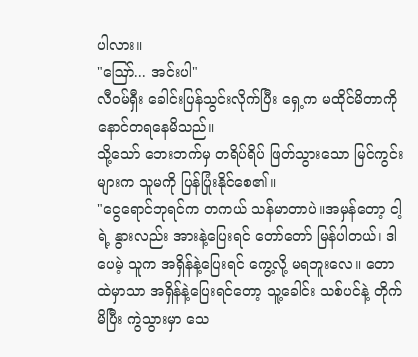ပါလား။
"ဪ... အင်းပါ"
လီဝမ်ရှီး ခေါင်းပြန်သွင်းလိုက်ပြီး ရှေ့က မထိုင်မိတာကို နောင်တရနေမိသည်။
သို့သော် ဘေးဘက်မှ တရိပ်ရိပ် ဖြတ်သွားသော မြင်ကွင်းများက သူမကို ပြန်ပြုံးနိုင်စေ၏။
"ငွေရောင်ဘုရင်က တကယ် သန်မာတာပဲ။အမှန်တော့ ငါ့ရဲ့ နွားလည်း အားနဲ့ပြေးရင် တော်တော် မြန်ပါတယ်၊ ဒါပေမဲ့ သူက အရှိန်နဲ့ပြေးရင် ကွေ့လို့ မရဘူးလေ။ တောထဲမှာသာ အရှိန်နဲ့ပြေးရင်တော့ သူ့ခေါင်း သစ်ပင်နဲ့ တိုက်မိပြီး ကွဲသွားမှာ သေ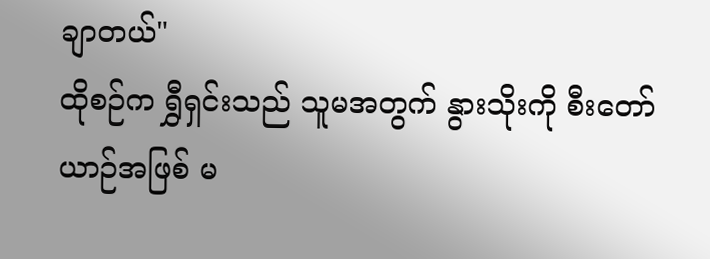ချာတယ်"
ထိုစဉ်က ရွှီရှင်းသည် သူမအတွက် နွားသိုးကို စီးတော်ယာဉ်အဖြစ် မ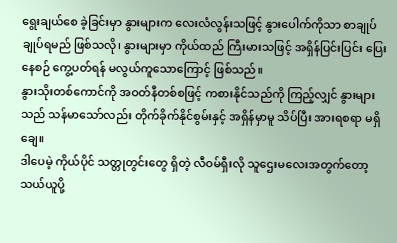ရွေးချယ်စေ ခဲ့ခြင်းမှာ နွားများက လေးလံလွန်းသဖြင့် နွားပေါက်ကိုသာ စာချုပ်ချုပ်ရမည် ဖြစ်သလို၊ နွားများမှာ ကိုယ်ထည် ကြီးမားသဖြင့် အရှိန်ပြင်းပြင်း ပြေးနေစဉ် ကွေ့ပတ်ရန် မလွယ်ကူသောကြောင့် ဖြစ်သည်။
နွားသိုးတစ်ကောင်ကို အဝတ်နီတစ်စဖြင့် ကစားနိုင်သည်ကို ကြည့်လျှင် နွားများသည် သန်မာသော်လည်း တိုက်ခိုက်နိုင်စွမ်းနှင့် အရှိန်မှာမူ သိပ်ပြီး အားရစရာ မရှိချေ။
ဒါပေမဲ့ ကိုယ်ပိုင် သတ္တုတွင်းတွေ ရှိတဲ့ လီဝမ်ရှီးလို သူဌေးမလေးအတွက်တော့ သယ်ယူပို့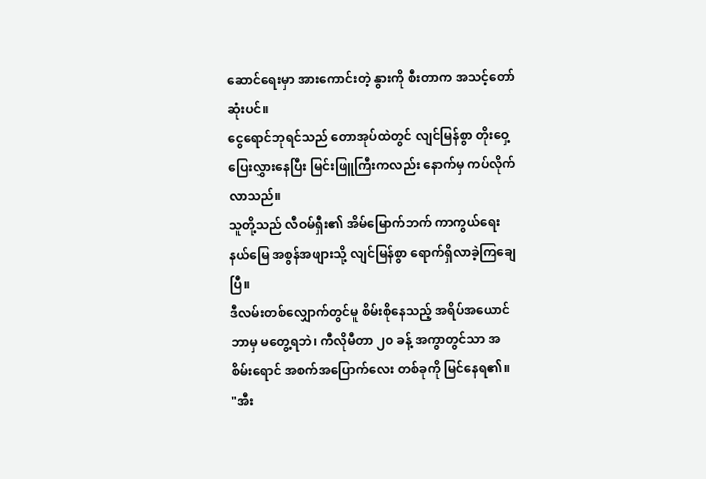ဆောင်ရေးမှာ အားကောင်းတဲ့ နွားကို စီးတာက အသင့်တော်ဆုံးပင်။
ငွေရောင်ဘုရင်သည် တောအုပ်ထဲတွင် လျင်မြန်စွာ တိုးဝှေ့ပြေးလွှားနေပြီး မြင်းဖြူကြီးကလည်း နောက်မှ ကပ်လိုက်လာသည်။
သူတို့သည် လီဝမ်ရှီး၏ အိမ်မြောက်ဘက် ကာကွယ်ရေးနယ်မြေ အစွန်အဖျားသို့ လျင်မြန်စွာ ရောက်ရှိလာခဲ့ကြချေပြီ။
ဒီလမ်းတစ်လျှောက်တွင်မူ စိမ်းစိုနေသည့် အရိပ်အယောင် ဘာမှ မတွေ့ရဘဲ၊ ကီလိုမီတာ ၂၀ ခန့် အကွာတွင်သာ အစိမ်းရောင် အစက်အပြောက်လေး တစ်ခုကို မြင်နေရ၏။
"အီး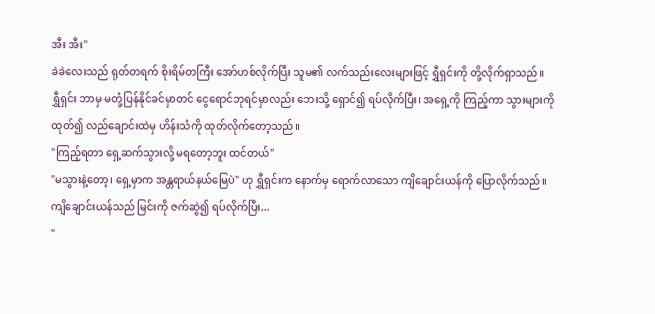အီး အီး"
ခဲခဲလေးသည် ရုတ်တရက် စိုးရိမ်တကြီး အော်ဟစ်လိုက်ပြီး သူမ၏ လက်သည်းလေးများဖြင့် ရွှီရှင်းကို တို့လိုက်ရှာသည်။
ရွှီရှင်း ဘာမှ မတုံ့ပြန်နိုင်ခင်မှာတင် ငွေရောင်ဘုရင်မှာလည်း ဘေးသို့ ရှောင်၍ ရပ်လိုက်ပြီး၊ အရှေ့ကို ကြည့်ကာ သွားများကို ထုတ်၍ လည်ချောင်းထဲမှ ဟိန်းသံကို ထုတ်လိုက်တော့သည်။
"ကြည့်ရတာ ရှေ့ဆက်သွားလို့ မရတော့ဘူး ထင်တယ်"
"မသွားနဲ့တော့၊ ရှေ့မှာက အန္တရာယ်နယ်မြေပဲ" ဟု ရွှီရှင်းက နောက်မှ ရောက်လာသော ကျိချောင်းယန်ကို ပြောလိုက်သည်။
ကျိချောင်းယန်သည် မြင်းကို ဇက်ဆွဲ၍ ရပ်လိုက်ပြီး...
"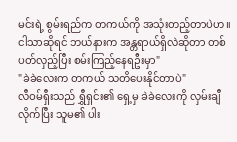မင်းရဲ့ စွမ်းရည်က တကယ်ကို အသုံးတည့်တာပဲဟ။ ငါသာဆိုရင် ဘယ်နားက အန္တရာယ်ရှိလဲဆိုတာ တစ်ပတ်လှည့်ပြီး စမ်းကြည့်နေရဦးမှာ"
"ခဲခဲလေးက တကယ် သတိပေးနိုင်တာပဲ"
လီဝမ်ရှီးသည် ရွှီရှင်း၏ ရှေ့မှ ခဲခဲလေးကို လှမ်းချီလိုက်ပြီး သူမ၏ ပါး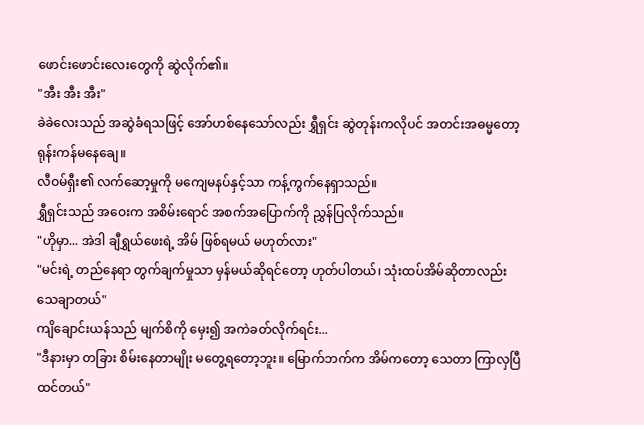ဖောင်းဖောင်းလေးတွေကို ဆွဲလိုက်၏။
"အီး အီး အီး"
ခဲခဲလေးသည် အဆွဲခံရသဖြင့် အော်ဟစ်နေသော်လည်း ရွှီရှင်း ဆွဲတုန်းကလိုပင် အတင်းအဓမ္မတော့ ရုန်းကန်မနေချေ။
လီဝမ်ရှီး၏ လက်ဆော့မှုကို မကျေမနပ်နှင့်သာ ကန့်ကွက်နေရှာသည်။
ရွှီရှင်းသည် အဝေးက အစိမ်းရောင် အစက်အပြောက်ကို ညွှန်ပြလိုက်သည်။
"ဟိုမှာ... အဲဒါ ချီရွှယ်ဖေးရဲ့ အိမ် ဖြစ်ရမယ် မဟုတ်လား"
"မင်းရဲ့ တည်နေရာ တွက်ချက်မှုသာ မှန်မယ်ဆိုရင်တော့ ဟုတ်ပါတယ်၊ သုံးထပ်အိမ်ဆိုတာလည်း သေချာတယ်"
ကျိချောင်းယန်သည် မျက်စိကို မှေး၍ အကဲခတ်လိုက်ရင်း...
"ဒီနားမှာ တခြား စိမ်းနေတာမျိုး မတွေ့ရတော့ဘူး။ မြောက်ဘက်က အိမ်ကတော့ သေတာ ကြာလှပြီ ထင်တယ်"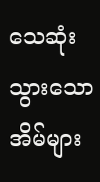သေဆုံးသွားသော အိမ်များ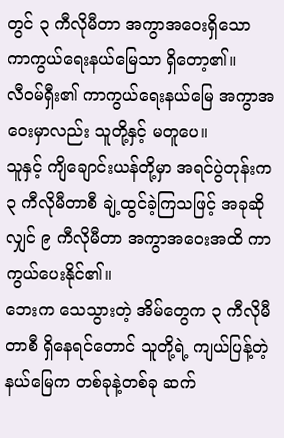တွင် ၃ ကီလိုမီတာ အကွာအဝေးရှိသော ကာကွယ်ရေးနယ်မြေသာ ရှိတော့၏။
လီဝမ်ရှီး၏ ကာကွယ်ရေးနယ်မြေ အကွာအဝေးမှာလည်း သူတို့နှင့် မတူပေ။
သူနှင့် ကျိချောင်းယန်တို့မှာ အရင်ပွဲတုန်းက ၃ ကီလိုမီတာစီ ချဲ့ထွင်ခဲ့ကြသဖြင့် အခုဆိုလျှင် ၉ ကီလိုမီတာ အကွာအဝေးအထိ ကာကွယ်ပေးနိုင်၏။
ဘေးက သေသွားတဲ့ အိမ်တွေက ၃ ကီလိုမီတာစီ ရှိနေရင်တောင် သူတို့ရဲ့ ကျယ်ပြန့်တဲ့ နယ်မြေက တစ်ခုနဲ့တစ်ခု ဆက်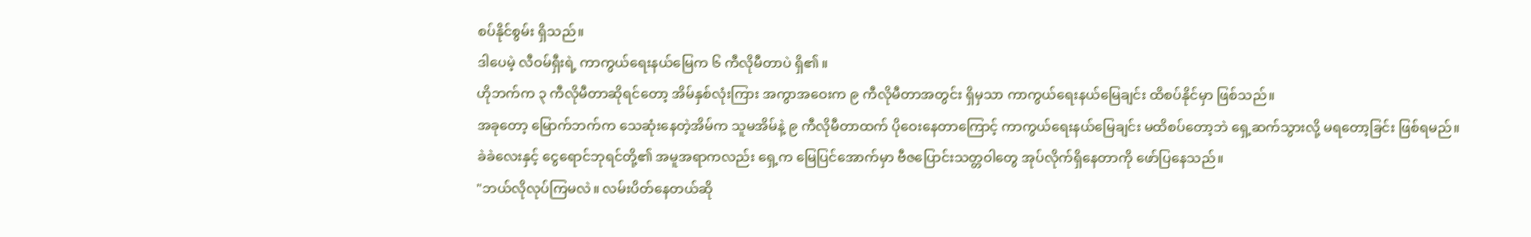စပ်နိုင်စွမ်း ရှိသည်။
ဒါပေမဲ့ လီဝမ်ရှီးရဲ့ ကာကွယ်ရေးနယ်မြေက ၆ ကီလိုမီတာပဲ ရှိ၏။
ဟိုဘက်က ၃ ကီလိုမီတာဆိုရင်တော့ အိမ်နှစ်လုံးကြား အကွာအဝေးက ၉ ကီလိုမီတာအတွင်း ရှိမှသာ ကာကွယ်ရေးနယ်မြေချင်း ထိစပ်နိုင်မှာ ဖြစ်သည်။
အခုတော့ မြောက်ဘက်က သေဆုံးနေတဲ့အိမ်က သူမအိမ်နဲ့ ၉ ကီလိုမီတာထက် ပိုဝေးနေတာကြောင့် ကာကွယ်ရေးနယ်မြေချင်း မထိစပ်တော့ဘဲ ရှေ့ဆက်သွားလို့ မရတော့ခြင်း ဖြစ်ရမည်။
ခဲခဲလေးနှင့် ငွေရောင်ဘုရင်တို့၏ အမူအရာကလည်း ရှေ့က မြေပြင်အောက်မှာ ဗီဇပြောင်းသတ္တဝါတွေ အုပ်လိုက်ရှိနေတာကို ဖော်ပြနေသည်။
"ဘယ်လိုလုပ်ကြမလဲ။ လမ်းပိတ်နေတယ်ဆို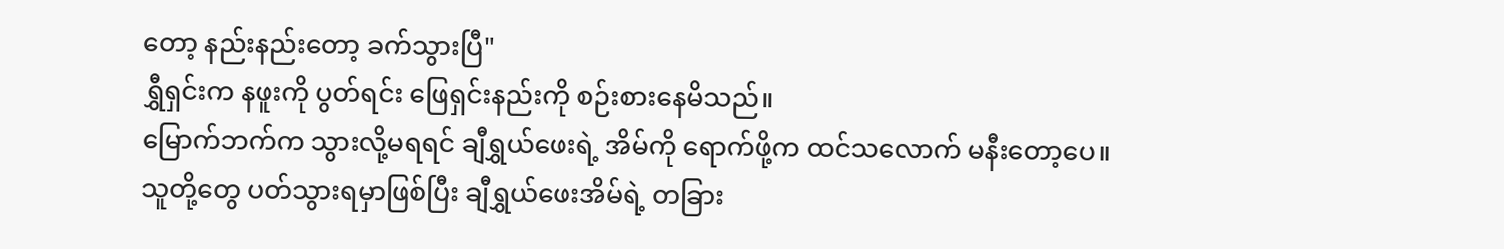တော့ နည်းနည်းတော့ ခက်သွားပြီ"
ရွှီရှင်းက နဖူးကို ပွတ်ရင်း ဖြေရှင်းနည်းကို စဉ်းစားနေမိသည်။
မြောက်ဘက်က သွားလို့မရရင် ချီရွှယ်ဖေးရဲ့ အိမ်ကို ရောက်ဖို့က ထင်သလောက် မနီးတော့ပေ။
သူတို့တွေ ပတ်သွားရမှာဖြစ်ပြီး ချီရွှယ်ဖေးအိမ်ရဲ့ တခြား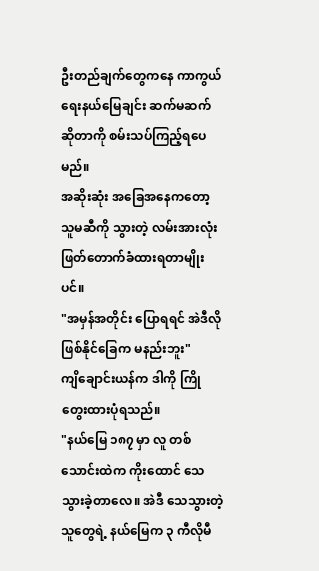ဦးတည်ချက်တွေကနေ ကာကွယ်ရေးနယ်မြေချင်း ဆက်မဆက်ဆိုတာကို စမ်းသပ်ကြည့်ရပေမည်။
အဆိုးဆုံး အခြေအနေကတော့ သူမဆီကို သွားတဲ့ လမ်းအားလုံး ဖြတ်တောက်ခံထားရတာမျိုးပင်။
"အမှန်အတိုင်း ပြောရရင် အဲဒီလို ဖြစ်နိုင်ခြေက မနည်းဘူး"
ကျိချောင်းယန်က ဒါကို ကြိုတွေးထားပုံရသည်။
"နယ်မြေ ၁၈၇ မှာ လူ တစ်သောင်းထဲက ကိုးထောင် သေသွားခဲ့တာလေ။ အဲဒီ သေသွားတဲ့သူတွေရဲ့ နယ်မြေက ၃ ကီလိုမီ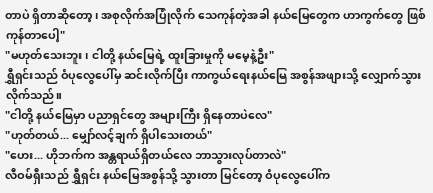တာပဲ ရှိတာဆိုတော့၊ အစုလိုက်အပြုံလိုက် သေကုန်တဲ့အခါ နယ်မြေတွေက ဟာကွက်တွေ ဖြစ်ကုန်တာပေါ့"
"မဟုတ်သေးဘူး၊ ငါတို့ နယ်မြေရဲ့ ထူးခြားမှုကို မမေ့နဲ့ဦး"
ရွှီရှင်းသည် ဝံပုလွေပေါ်မှ ဆင်းလိုက်ပြီး ကာကွယ်ရေးနယ်မြေ အစွန်အဖျားသို့ လျှောက်သွားလိုက်သည်။
"ငါတို့ နယ်မြေမှာ ပညာရှင်တွေ အများကြီး ရှိနေတာပဲလေ"
"ဟုတ်တယ်... မျှော်လင့်ချက် ရှိပါသေးတယ်"
"ဟေး... ဟိုဘက်က အန္တရာယ်ရှိတယ်လေ ဘာသွားလုပ်တာလဲ"
လီဝမ်ရှီးသည် ရွှီရှင်း နယ်မြေအစွန်သို့ သွားတာ မြင်တော့ ဝံပုလွေပေါ်က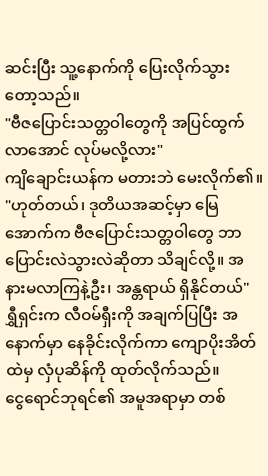ဆင်းပြီး သူ့နောက်ကို ပြေးလိုက်သွားတော့သည်။
"ဗီဇပြောင်းသတ္တဝါတွေကို အပြင်ထွက်လာအောင် လုပ်မလို့လား"
ကျိချောင်းယန်က မတားဘဲ မေးလိုက်၏။
"ဟုတ်တယ်၊ ဒုတိယအဆင့်မှာ မြေအောက်က ဗီဇပြောင်းသတ္တဝါတွေ ဘာ ပြောင်းလဲသွားလဲဆိုတာ သိချင်လို့။ အနားမလာကြနဲ့ဦး၊ အန္တရာယ် ရှိနိုင်တယ်"
ရွှီရှင်းက လီဝမ်ရှီးကို အချက်ပြပြီး အနောက်မှာ နေခိုင်းလိုက်ကာ ကျောပိုးအိတ်ထဲမှ လှံပုဆိန်ကို ထုတ်လိုက်သည်။
ငွေရောင်ဘုရင်၏ အမူအရာမှာ တစ်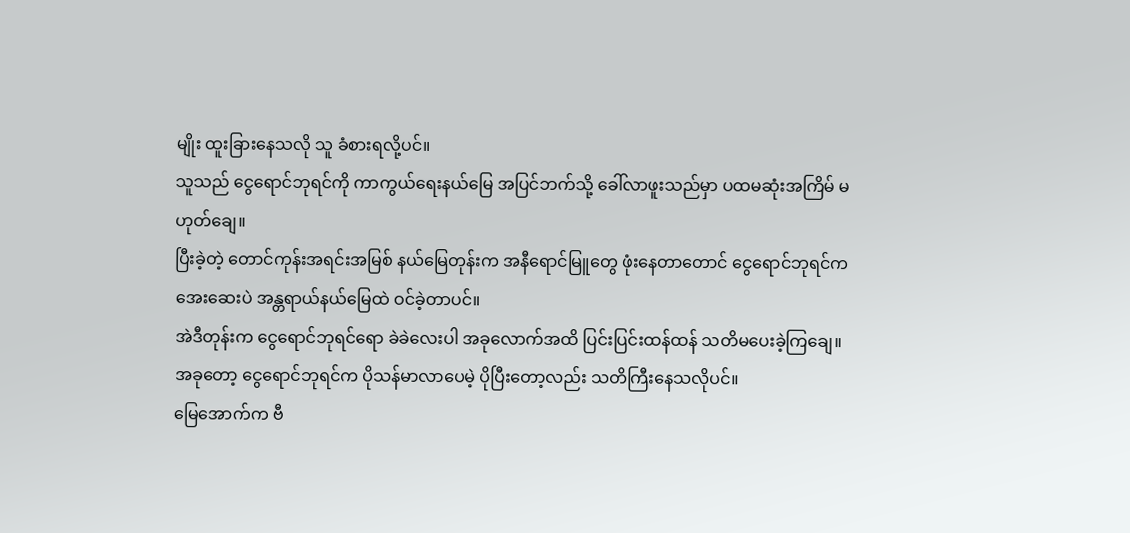မျိုး ထူးခြားနေသလို သူ ခံစားရလို့ပင်။
သူသည် ငွေရောင်ဘုရင်ကို ကာကွယ်ရေးနယ်မြေ အပြင်ဘက်သို့ ခေါ်လာဖူးသည်မှာ ပထမဆုံးအကြိမ် မဟုတ်ချေ။
ပြီးခဲ့တဲ့ တောင်ကုန်းအရင်းအမြစ် နယ်မြေတုန်းက အနီရောင်မြူတွေ ဖုံးနေတာတောင် ငွေရောင်ဘုရင်က အေးဆေးပဲ အန္တရာယ်နယ်မြေထဲ ဝင်ခဲ့တာပင်။
အဲဒီတုန်းက ငွေရောင်ဘုရင်ရော ခဲခဲလေးပါ အခုလောက်အထိ ပြင်းပြင်းထန်ထန် သတိမပေးခဲ့ကြချေ။
အခုတော့ ငွေရောင်ဘုရင်က ပိုသန်မာလာပေမဲ့ ပိုပြီးတော့လည်း သတိကြီးနေသလိုပင်။
မြေအောက်က ဗီ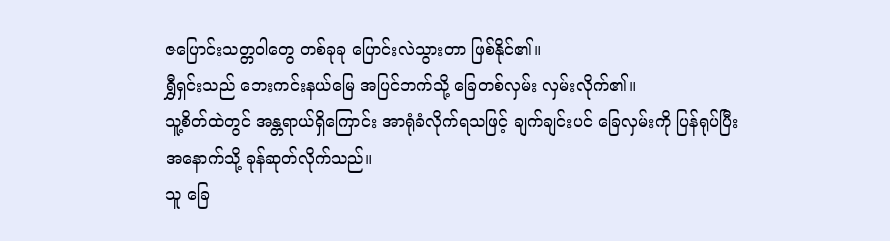ဇပြောင်းသတ္တဝါတွေ တစ်ခုခု ပြောင်းလဲသွားတာ ဖြစ်နိုင်၏။
ရွှီရှင်းသည် ဘေးကင်းနယ်မြေ အပြင်ဘက်သို့ ခြေတစ်လှမ်း လှမ်းလိုက်၏။
သူ့စိတ်ထဲတွင် အန္တရာယ်ရှိကြောင်း အာရုံခံလိုက်ရသဖြင့် ချက်ချင်းပင် ခြေလှမ်းကို ပြန်ရုပ်ပြီး အနောက်သို့ ခုန်ဆုတ်လိုက်သည်။
သူ ခြေ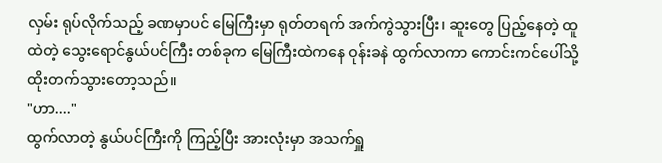လှမ်း ရုပ်လိုက်သည့် ခဏမှာပင် မြေကြီးမှာ ရုတ်တရက် အက်ကွဲသွားပြီး၊ ဆူးတွေ ပြည့်နေတဲ့ ထူထဲတဲ့ သွေးရောင်နွယ်ပင်ကြီး တစ်ခုက မြေကြီးထဲကနေ ဝုန်းခနဲ ထွက်လာကာ ကောင်းကင်ပေါ်သို့ ထိုးတက်သွားတော့သည်။
"ဟာ...."
ထွက်လာတဲ့ နွယ်ပင်ကြီးကို ကြည့်ပြီး အားလုံးမှာ အသက်ရှူ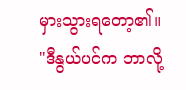မှားသွားရတော့၏။
"ဒီနွယ်ပင်က ဘာလို့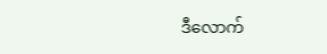ဒီလောက်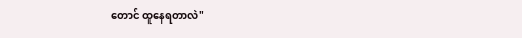တောင် ထူနေရတာလဲ"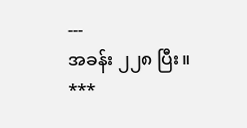---
အခန်း ၂၂၈ ပြီး။
***